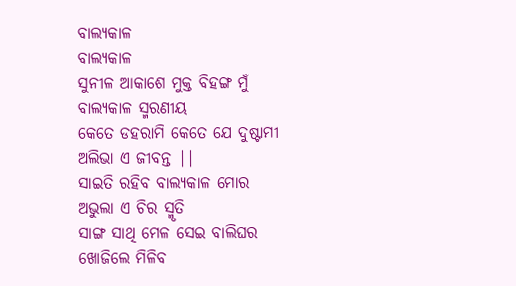ବାଲ୍ୟକାଳ
ବାଲ୍ୟକାଳ
ସୁନୀଳ ଆକାଶେ ମୁକ୍ତ ବିହଙ୍ଗ ମୁଁ
ବାଲ୍ୟକାଳ ସ୍ମରଣୀୟ
କେତେ ଡହରାମି କେତେ ଯେ ଦୁଷ୍ଟାମୀ
ଅଲିଭା ଏ ଜୀବନ୍ତ ||
ସାଇତି ରହିବ ବାଲ୍ୟକାଳ ମୋର
ଅଭୁଲା ଏ ଚିର ସ୍ମୃତି
ସାଙ୍ଗ ସାଥି ମେଳ ସେଇ ବାଲିଘର
ଖୋଜିଲେ ମିଳିବ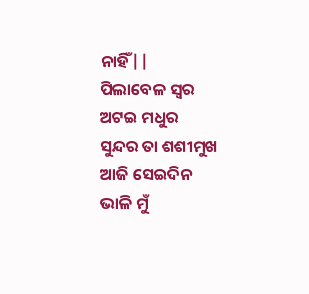ନାହିଁ||
ପିଲାବେଳ ସ୍ୱର ଅଟଇ ମଧୁର
ସୁନ୍ଦର ତା ଶଶୀମୁଖ
ଆଜି ସେଇଦିନ ଭାଳି ମୁଁ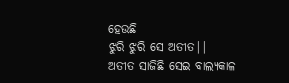ହେଉଛି
ଝୁରି ଝୁରି ସେ ଅତୀତ||
ଅତୀତ ସାଜିଛି ସେଇ ବାଲ୍ୟକାଳ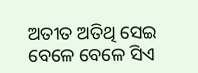ଅତୀତ ଅତିଥି ସେଇ
ବେଳେ ବେଳେ ସିଏ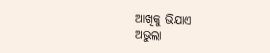ଆଖିକୁ ଭିଯାଏ
ଅଭୁଲା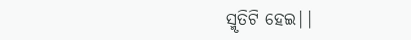ସ୍ମୃତିଟି ହେଇ||